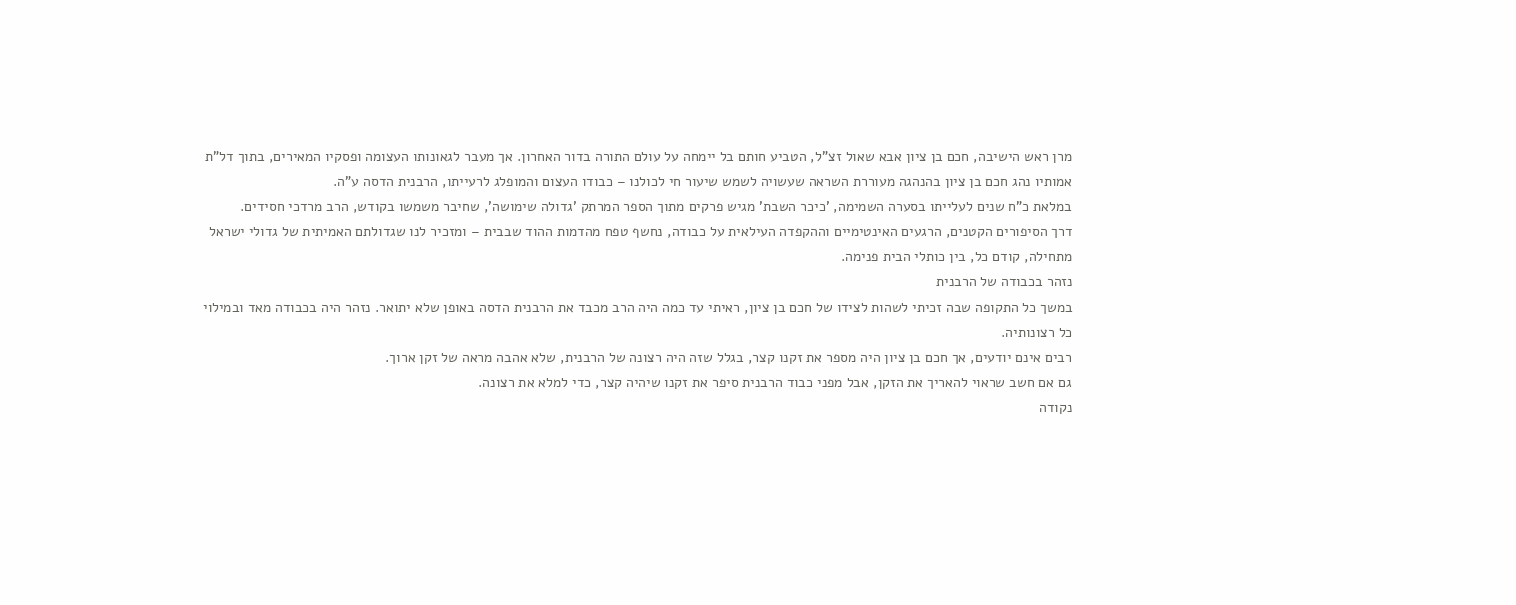מרן ראש הישיבה, חכם בן ציון אבא שאול זצ"ל, הטביע חותם בל יימחה על עולם התורה בדור האחרון. אך מעבר לגאונותו העצומה ופסקיו המאירים, בתוך דל"ת אמותיו נהג חכם בן ציון בהנהגה מעוררת השראה שעשויה לשמש שיעור חי לכולנו – כבודו העצום והמופלג לרעייתו, הרבנית הדסה ע"ה.
במלאת כ"ח שנים לעלייתו בסערה השמימה, 'כיכר השבת' מגיש פרקים מתוך הספר המרתק 'גדולה שימושה', שחיבר משמשו בקודש, הרב מרדכי חסידים.
דרך הסיפורים הקטנים, הרגעים האינטימיים וההקפדה העילאית על כבודה, נחשף טפח מהדמות ההוד שבבית – ומזכיר לנו שגדולתם האמיתית של גדולי ישראל מתחילה, קודם כל, בין כותלי הבית פנימה.
נזהר בכבודה של הרבנית
במשך כל התקופה שבה זכיתי לשהות לצידו של חכם בן ציון, ראיתי עד כמה היה הרב מכבד את הרבנית הדסה באופן שלא יתואר. נזהר היה בכבודה מאד ובמילוי כל רצונותיה.
רבים אינם יודעים, אך חכם בן ציון היה מספר את זקנו קצר, בגלל שזה היה רצונה של הרבנית, שלא אהבה מראה של זקן ארוך.
גם אם חשב שראוי להאריך את הזקן, אבל מפני כבוד הרבנית סיפר את זקנו שיהיה קצר, כדי למלא את רצונה.
נקודה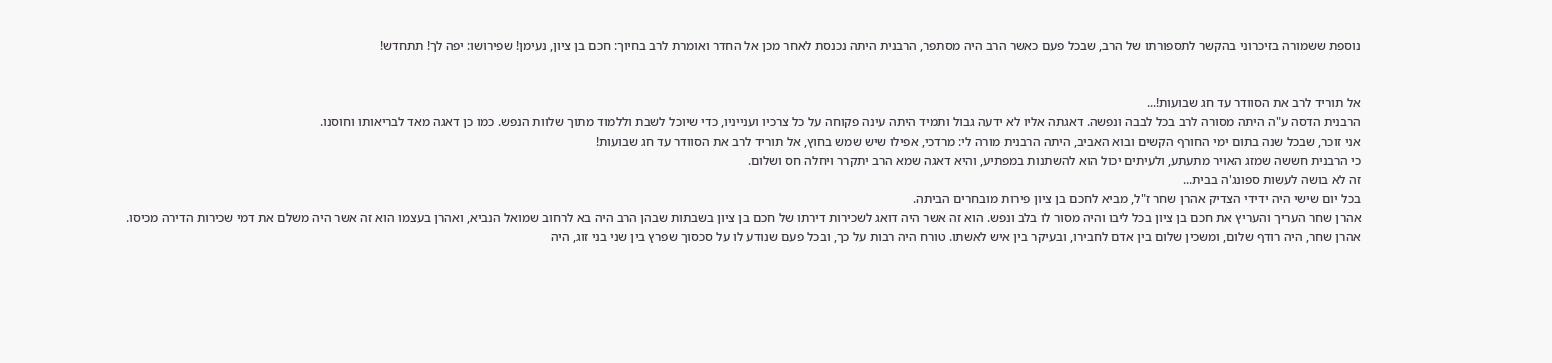נוספת ששמורה בזיכרוני בהקשר לתספורתו של הרב, שבכל פעם כאשר הרב היה מסתפר, הרבנית היתה נכנסת לאחר מכן אל החדר ואומרת לרב בחיוך: חכם בן ציון, נעימן! שפירושו: יפה לך! תתחדש!


אל תוריד לרב את הסוודר עד חג שבועות!...
הרבנית הדסה ע"ה היתה מסורה לרב בכל לבבה ונפשה. דאגתה אליו לא ידעה גבול ותמיד היתה עינה פקוחה על כל צרכיו וענייניו, כדי שיוכל לשבת וללמוד מתוך שלוות הנפש. כמו כן דאגה מאד לבריאותו וחוסנו.
אני זוכר, שבכל שנה בתום ימי החורף הקשים ובוא האביב, היתה הרבנית מורה לי: מרדכי, אפילו שיש שמש בחוץ, אל תוריד לרב את הסוודר עד חג שבועות!
כי הרבנית חששה שמזג האויר מתעתע, ולעיתים יכול הוא להשתנות במפתיע, והיא דאגה שמא הרב יתקרר ויחלה חס ושלום.
זה לא בושה לעשות ספונג'ה בבית...
בכל יום שישי היה ידידי הצדיק אהרן שחר ז"ל, מביא לחכם בן ציון פירות מובחרים הביתה.
אהרן שחר העריך והעריץ את חכם בן ציון בכל ליבו והיה מסור לו בלב ונפש. הוא זה אשר היה דואג לשכירות דירתו של חכם בן ציון בשבתות שבהן הרב היה בא לרחוב שמואל הנביא, ואהרן בעצמו הוא זה אשר היה משלם את דמי שכירות הדירה מכיסו.
אהרן שחר, היה רודף שלום, ומשכין שלום בין אדם לחבירו, ובעיקר בין איש לאשתו. טורח היה רבות על כך, ובכל פעם שנודע לו על סכסוך שפרץ בין שני בני זוג, היה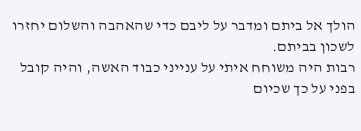הולך אל ביתם ומדבר על ליבם כדי שהאהבה והשלום יחזרו לשכון בביתם.
רבות היה משוחח איתי על ענייני כבוד האשה, והיה קובל בפני על כך שכיום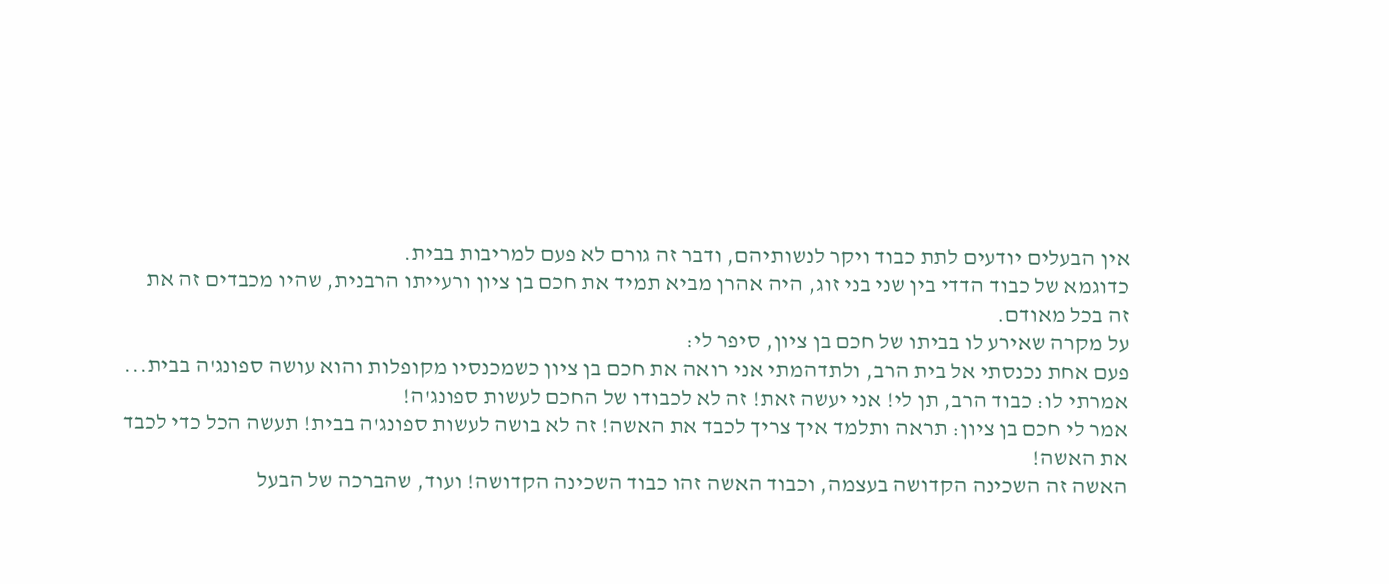אין הבעלים יודעים לתת כבוד ויקר לנשותיהם, ודבר זה גורם לא פעם למריבות בבית.
כדוגמא של כבוד הדדי בין שני בני זוג, היה אהרן מביא תמיד את חכם בן ציון ורעייתו הרבנית, שהיו מכבדים זה את זה בכל מאודם.
על מקרה שאירע לו בביתו של חכם בן ציון, סיפר לי:
פעם אחת נכנסתי אל בית הרב, ולתדהמתי אני רואה את חכם בן ציון כשמכנסיו מקופלות והוא עושה ספונג'ה בבית...
אמרתי לו: כבוד הרב, תן לי! אני יעשה זאת! זה לא לכבודו של החכם לעשות ספונג'ה!
אמר לי חכם בן ציון: תראה ותלמד איך צריך לכבד את האשה! זה לא בושה לעשות ספונג'ה בבית! תעשה הכל כדי לכבד את האשה!
האשה זה השכינה הקדושה בעצמה, וכבוד האשה זהו כבוד השכינה הקדושה! ועוד, שהברכה של הבעל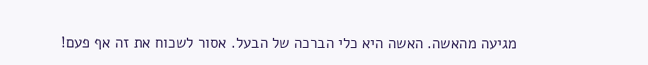מגיעה מהאשה. האשה היא כלי הברכה של הבעל. אסור לשכוח את זה אף פעם!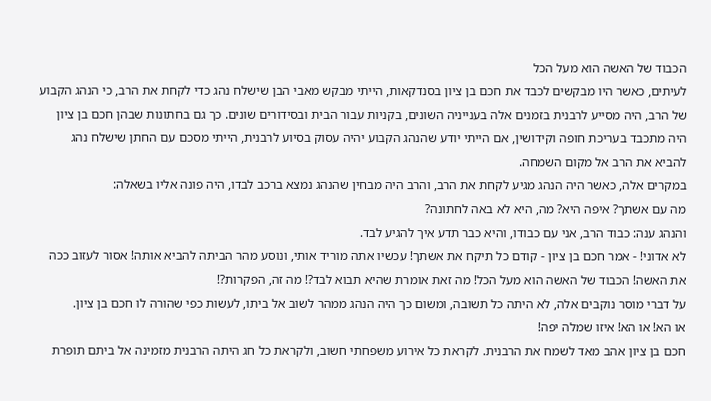הכבוד של האשה הוא מעל הכל
לעיתים, כאשר היו מבקשים לכבד את חכם בן ציון בסנדקאות, הייתי מבקש מאבי הבן שישלח נהג כדי לקחת את הרב, כי הנהג הקבוע של הרב, היה מסייע לרבנית בזמנים אלה בענייניה השונים, בקניות עבור הבית ובסידורים שונים. כך גם בחתונות שבהן חכם בן ציון היה מתכבד בעריכת חופה וקידושין, אם הייתי יודע שהנהג הקבוע יהיה עסוק בסיוע לרבנית, הייתי מסכם עם החתן שישלח נהג להביא את הרב אל מקום השמחה.
במקרים אלה, כאשר היה הנהג מגיע לקחת את הרב, והרב היה מבחין שהנהג נמצא ברכב לבדו, היה פונה אליו בשאלה:
מה עם אשתך? איפה היא? מה, היא לא באה לחתונה?
והנהג ענה: כבוד הרב, אני עם כבודו, והיא כבר תדע איך להגיע לבד.
לא אדוני! - אמר חכם בן ציון - קודם כל תיקח את אשתך! עכשיו אתה מוריד אותי, ונוסע מהר הביתה להביא אותה! אסור לעזוב ככה את האשה! הכבוד של האשה הוא מעל הכל! מה זאת אומרת שהיא תבוא לבד?! מה זה, הפקרות?!
על דברי מוסר נוקבים אלה, לא היתה כל תשובה, ומשום כך היה הנהג ממהר לשוב אל ביתו, לעשות כפי שהורה לו חכם בן ציון.
או הא! או הא! איזו שמלה יפה!
חכם בן ציון אהב מאד לשמח את הרבנית. לקראת כל אירוע משפחתי חשוב, ולקראת כל חג היתה הרבנית מזמינה אל ביתם תופרת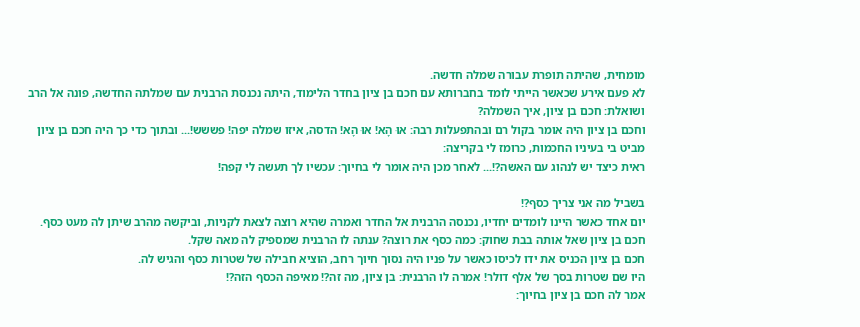מומחית, שהיתה תופרת עבורה שמלה חדשה.
לא פעם אירע שכאשר הייתי לומד בחברותא עם חכם בן ציון בחדר הלימוד, היתה נכנסת הרבנית עם שמלתה החדשה, פונה אל הרב ושואלת: חכם בן ציון, איך השמלה?
וחכם בן ציון היה אומר בקול רם ובהתפעלות רבה: אוּ הָא! אוּ הָא! הדסה, איזו שמלה יפה! פששש!... ובתוך כדי כך היה חכם בן ציון מביט בי בעיניו החכמות, כרומז לי בקריצה:
ראית כיצד יש לנהוג עם האשה?!... לאחר מכן היה אומר לי בחיוך: עכשיו לך תעשה לי קפה!

בשביל מה אני צריך כסף?!
יום אחד כאשר היינו לומדים יחדיו, נכנסה הרבנית אל החדר ואמרה שהיא רוצה לצאת לקניות, וביקשה מהרב שיתן לה מעט כסף.
חכם בן ציון שאל אותה בבת שחוק: כמה כסף את רוצה? ענתה לו הרבנית שמספיק לה מאה שקל.
חכם בן ציון הכניס את ידו לכיסו כאשר על פניו היה נסוך חיוך רחב, הוציא חבילה של שטרות כסף והגיש לה.
היו שם שטרות בסך של אלף דולר! אמרה לו הרבנית: בן ציון, מה זה?! מאיפה הכסף הזה?!
אמר לה חכם בן ציון בחיוך: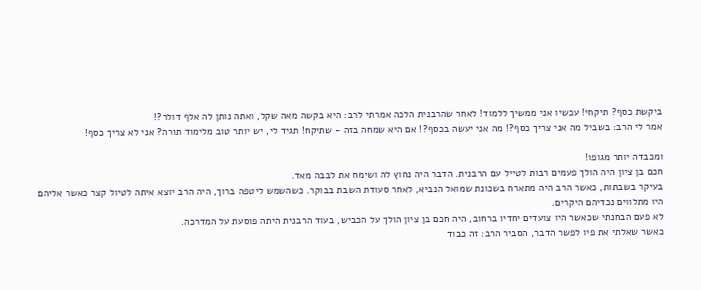ביקשת כסף? תיקחי! עכשיו אני ממשיך ללמוד! לאחר שהרבנית הלכה אמרתי לרב: היא בקשה מאה שקל, ואתה נותן לה אלף דולר?!
אמר לי הרב: בשביל מה אני צריך כסף?! מה אני יעשה בכסף?! אם היא שמחה בזה - שתיקח! תגיד לי, יש יותר טוב מלימוד תורה? אני לא צריך כסף!

ומכבדה יותר מגופו!
חכם בן ציון היה הולך פעמים רבות לטייל עם הרבנית. הדבר היה נחוץ לה ושימח את לבבה מאד.
בעיקר בשבתות, כאשר הרב היה מתארח בשכונת שמואל הנביא, לאחר סעודת השבת בבוקר. כשהשמש ליטפה ברוך, היה הרב יוצא איתה לטיול קצר כאשר אליהם היו מתלווים נכדיהם היקרים.
לא פעם הבחנתי שכאשר היו צועדים יחדיו ברחוב, היה חכם בן ציון הולך על הכביש, בעוד הרבנית היתה פוסעת על המדרכה.
כאשר שאלתי את פיו לפשר הדבר, הסביר הרב: זה כבוד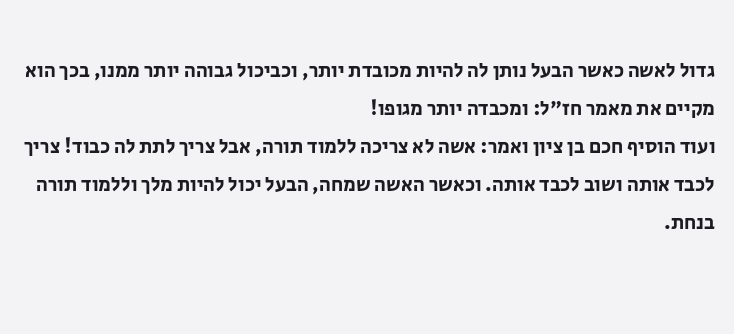גדול לאשה כאשר הבעל נותן לה להיות מכובדת יותר, וכביכול גבוהה יותר ממנו, בכך הוא מקיים את מאמר חז"ל: ומכבדה יותר מגופו!
ועוד הוסיף חכם בן ציון ואמר: אשה לא צריכה ללמוד תורה, אבל צריך לתת לה כבוד! צריך לכבד אותה ושוב לכבד אותה. וכאשר האשה שמחה, הבעל יכול להיות מלך וללמוד תורה בנחת.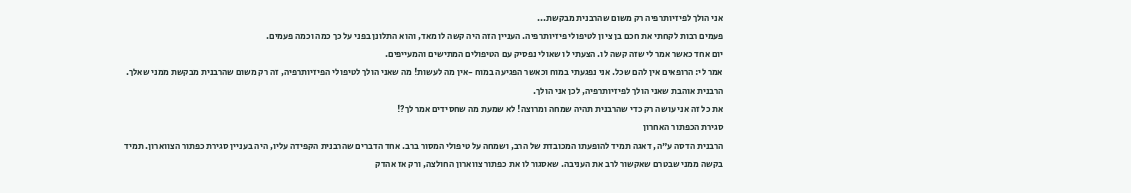אני הולך לפיזיותרפיה רק משום שהרבנית מבקשת...
פעמים רבות לקחתי את חכם בן ציון לטיפולי פיזיותרפיה. העניין הזה היה קשה לו מאד, והוא התלונן בפני על כך כמה וכמה פעמים.
יום אחד כאשר אמר לי שזה קשה לו. הצעתי לו שאולי נפסיק עם הטיפולים המתישים והמעייפים.
אמר לי: הרופאים אין להם שכל. אני נפגעתי במוח וכאשר הפגיעה במוח -אין מה לעשות! מה שאני הולך לטיפולי הפיזיותרפיה, זה רק משום שהרבנית מבקשת ממני שאלך. הרבנית אוהבת שאני הולך לפיזיותרפיה, לכן אני הולך.
את כל זה אני עושה רק כדי שהרבנית תהיה שמחה ומרוצה! לא שמעת מה שחסידים אמר לך?!
סגירת הכפתור האחרון
הרבנית הדסה ע"ה, דאגה תמיד להופעתו המכובדת של הרב, ושמחה על טיפולי המסור ברב. אחד הדברים שהרבנית הקפידה עליו, היה בעניין סגירת כפתור הצווארון. תמיד בקשה ממני שבטרם שאקשור לרב את העניבה. שאסגור לו את כפתור צווארון החולצה, ורק אז אהדק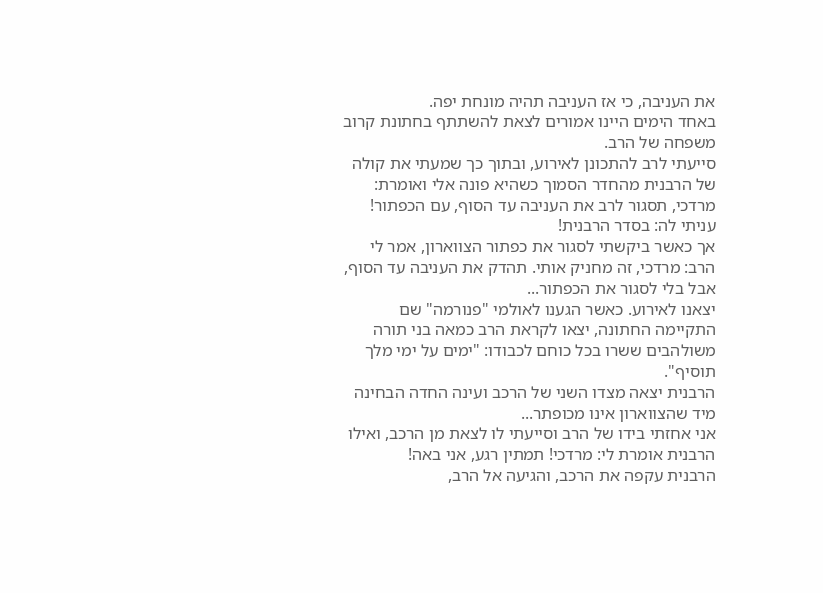את העניבה, כי אז העניבה תהיה מונחת יפה.
באחד הימים היינו אמורים לצאת להשתתף בחתונת קרוב משפחה של הרב.
סייעתי לרב להתכונן לאירוע, ובתוך כך שמעתי את קולה של הרבנית מהחדר הסמוך כשהיא פונה אלי ואומרת: מרדכי, תסגור לרב את העניבה עד הסוף, עם הכפתור!
עניתי לה: בסדר הרבנית!
אך כאשר ביקשתי לסגור את כפתור הצווארון, אמר לי הרב: מרדכי, זה מחניק אותי. תהדק את העניבה עד הסוף, אבל בלי לסגור את הכפתור...
יצאנו לאירוע. כאשר הגענו לאולמי "פנורמה" שם התקיימה החתונה, יצאו לקראת הרב כמאה בני תורה משולהבים ששרו בכל כוחם לכבודו: "ימים על ימי מלך תוסיף".
הרבנית יצאה מצדו השני של הרכב ועינה החדה הבחינה מיד שהצווארון אינו מכופתר...
אני אחזתי בידו של הרב וסייעתי לו לצאת מן הרכב, ואילו הרבנית אומרת לי: מרדכי! תמתין רגע, אני באה!
הרבנית עקפה את הרכב, והגיעה אל הרב,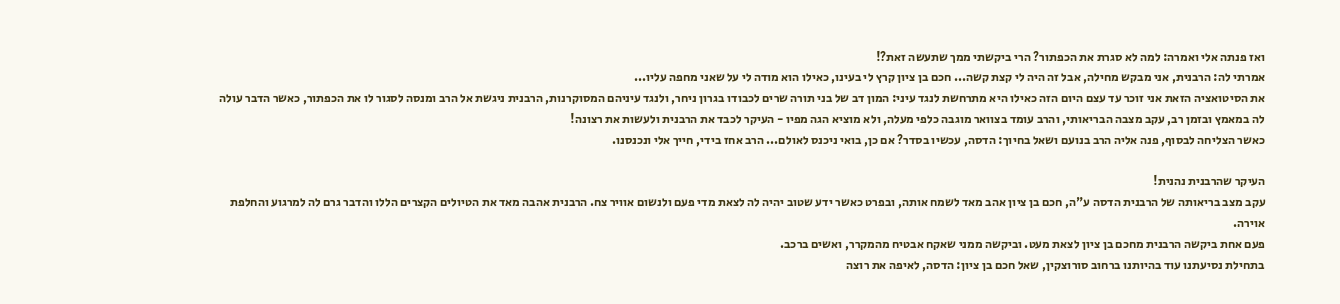ואז פנתה אלי ואמרה: למה לא סגרת את הכפתור? הרי ביקשתי ממך שתעשה זאת?!
אמרתי לה: הרבנית, אני מבקש מחילה, אבל זה היה לי קצת קשה... חכם בן ציון קרץ לי בעינו, כאילו הוא מודה לי על שאני מחפה עליו...
את הסיטואציה הזאת אני זוכר עד עצם היום הזה כאילו היא מתרחשת לנגד עיני: המון דב של בני תורה שרים לכבודו בגרון ניחר, ולנגד עיניהם המסוקרנות, הרבנית ניגשת אל הרב ומנסה לסגור לו את הכפתור, כאשר הדבר עולה לה במאמץ ובזמן רב, עקב מצבה הבריאותי, והרב עומד בצוואר מוגבה כלפי מעלה, ולא מוציא הגה מפיו - העיקר לכבד את הרבנית ולעשות את רצונה!
כאשר הצליחה לבסוף, פנה אליה הרב בנועם ושאל בחיוך: הדסה, עכשיו בסדר? אם כן, בואי ניכנס לאולם... הרב אחז בידי, חייך אלי ונכנסנו.

העיקר שהרבנית נהנית!
עקב מצב בריאותה של הרבנית הדסה ע"ה, חכם בן ציון אהב מאד לשמח אותה, ובפרט כאשר ידע שטוב יהיה לה לצאת מדי פעם ולנשום אוויר צח. הרבנית אהבה מאד את הטיולים הקצרים הללו והדבר גרם לה למרגוע והחלפת אוירה.
פעם אחת ביקשה הרבנית מחכם בן ציון לצאת מעט. וביקשה ממני שאקח אבטיח מהמקרר, ואשים ברכב.
בתחילת נסיעתנו עוד בהיותנו ברחוב סורוצקין, שאל חכם בן ציון: הדסה, לאיפה את רוצה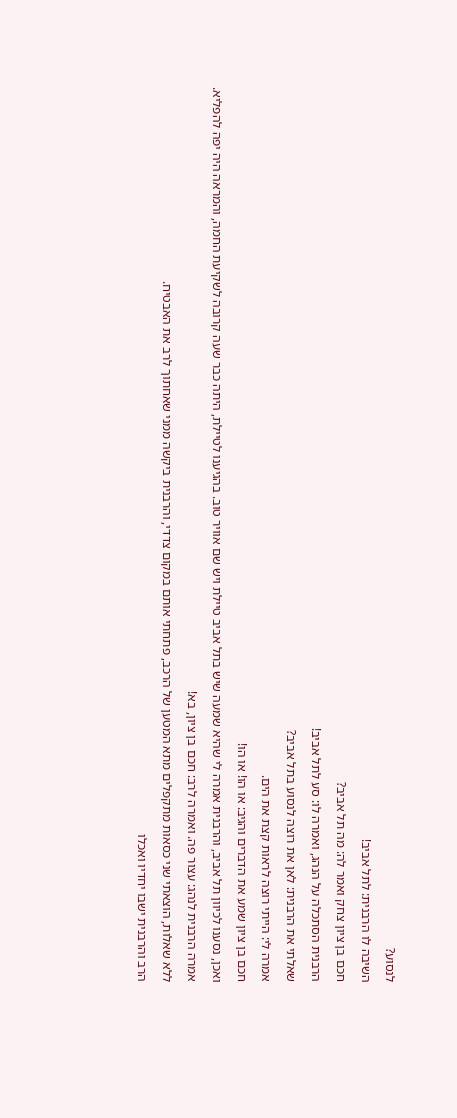לנסוע?
השיבה לו הרבנית: לתל אביב!
חכם בן ציון צחק ואמר לה: מה תל אביב?
הרבנית הסתכלה על הנהג, ואמרה לו: סע לתל אביב!
שאלתי את הרבנית: לאן את רוצה לנסוע בתל אביב?
אמרה לי: הייתי רוצה לראות קצת את הים.
חכם בן ציון שמע את הדברים והגיב: או הו! או הו!
ואכן, נסענו לכיוון תל אביב, והרבנית אמרה לי שהיא שמעה שיש בתל אביב טיילת ויש שם אוויר טוב. בהגיענו לטיילת, היתה כבר שעה קרובה לשקיעת החמה, והמראה היה יפה להפליא.
אמרה הרבנית לנהג: עצור פה. ואמרה לרב: חכם בן ציון, בא!
ללא שאלות, הוצאתי שני כסאות מתקפלים מתא המטען של הרכב, פתחתי אותם במקום צדדי, והרבנית ביקשה ממני שאחתוך לרב את האבטיח.
הרב והרבנית ישבו יחדיו ואכלו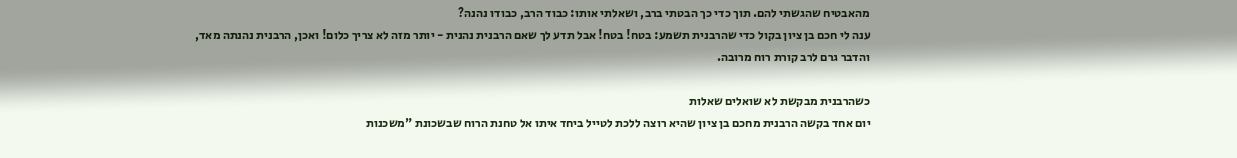מהאבטיח שהגשתי להם. תוך כדי כך הבטתי ברב, ושאלתי אותו: כבוד הרב, כבודו נהנה?
ענה לי חכם בן ציון בקול כדי שהרבנית תשמע: בטח! בטח! אבל תדע לך שאם הרבנית נהנית - יותר מזה לא צריך כלום! ואכן, הרבנית נהנתה מאד, והדבר גרם לרב קורת רוח מרובה.

כשהרבנית מבקשת לא שואלים שאלות
יום אחד בקשה הרבנית מחכם בן ציון שהיא רוצה ללכת לטייל ביחד איתו אל טחנת הרוח שבשכונת "משכנות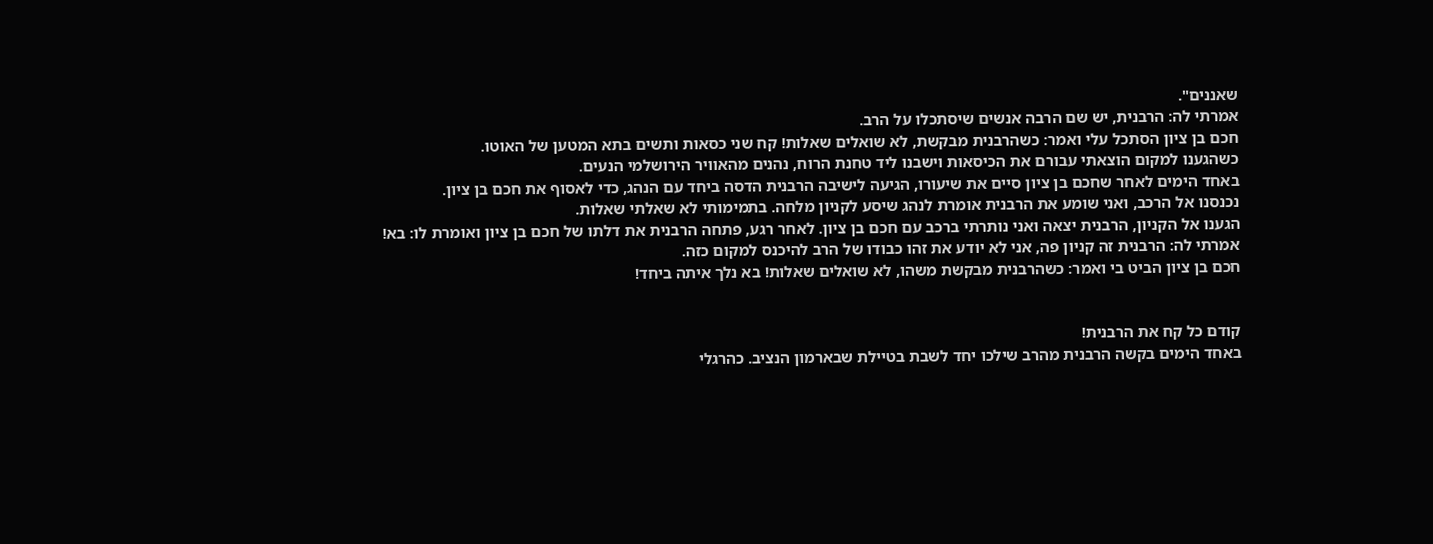שאננים".
אמרתי לה: הרבנית, יש שם הרבה אנשים שיסתכלו על הרב.
חכם בן ציון הסתכל עלי ואמר: כשהרבנית מבקשת, לא שואלים שאלות! קח שני כסאות ותשים בתא המטען של האוטו.
כשהגענו למקום הוצאתי עבורם את הכיסאות וישבנו ליד טחנת הרוח, נהנים מהאוויר הירושלמי הנעים.
באחד הימים לאחר שחכם בן ציון סיים את שיעורו, הגיעה לישיבה הרבנית הדסה ביחד עם הנהג, כדי לאסוף את חכם בן ציון.
נכנסנו אל הרכב, ואני שומע את הרבנית אומרת לנהג שיסע לקניון מלחה. בתמימותי לא שאלתי שאלות.
הגענו אל הקניון, הרבנית יצאה ואני נותרתי ברכב עם חכם בן ציון. לאחר רגע, פתחה הרבנית את דלתו של חכם בן ציון ואומרת לו: בא! אמרתי לה: הרבנית זה קניון פה, אני לא יודע את זהו כבודו של הרב להיכנס למקום כזה.
חכם בן ציון הביט בי ואמר: כשהרבנית מבקשת משהו, לא שואלים שאלות! בא נלך איתה ביחד!


קודם כל קח את הרבנית!
באחד הימים בקשה הרבנית מהרב שילכו יחד לשבת בטיילת שבארמון הנציב. כהרגלי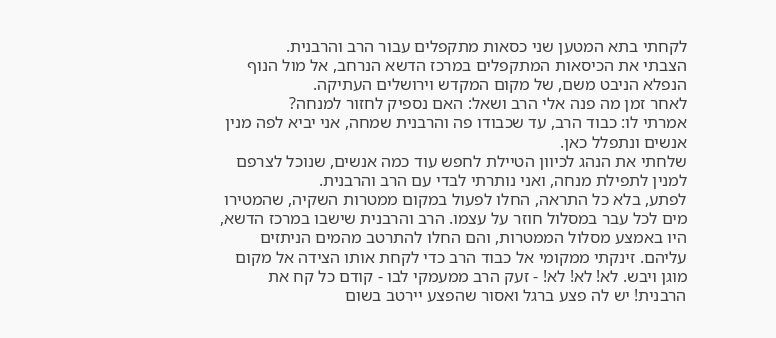לקחתי בתא המטען שני כסאות מתקפלים עבור הרב והרבנית.
הצבתי את הכיסאות המתקפלים במרכז הדשא הנרחב, אל מול הנוף הנפלא הניבט משם, של מקום המקדש וירושלים העתיקה.
לאחר זמן מה פנה אלי הרב ושאל: האם נספיק לחזור למנחה?
אמרתי לו: כבוד הרב, עד שכבודו פה והרבנית שמחה, אני יביא לפה מנין אנשים ונתפלל כאן.
שלחתי את הנהג לכיוון הטיילת לחפש עוד כמה אנשים, שנוכל לצרפם למנין לתפילת מנחה, ואני נותרתי לבדי עם הרב והרבנית.
לפתע, בלא כל התראה, החלו לפעול במקום ממטרות השקיה, שהמטירו מים לכל עבר במסלול חוזר על עצמו. הרב והרבנית שישבו במרכז הדשא, היו באמצע מסלול הממטרות, והם החלו להתרטב מהמים הניתזים עליהם. זינקתי ממקומי אל כבוד הרב כדי לקחת אותו הצידה אל מקום מוגן ויבש. לא! לא! לא! - זעק הרב ממעמקי לבו - קודם כל קח את הרבנית! יש לה פצע ברגל ואסור שהפצע יירטב בשום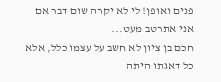פנים ואופן! לי לא יקרה שום דבר אם אני אתרטב מעט...
חכם בן ציון לא חשב על עצמו כלל, אלא כל דאגתו היתה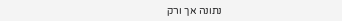נתונה אך ורק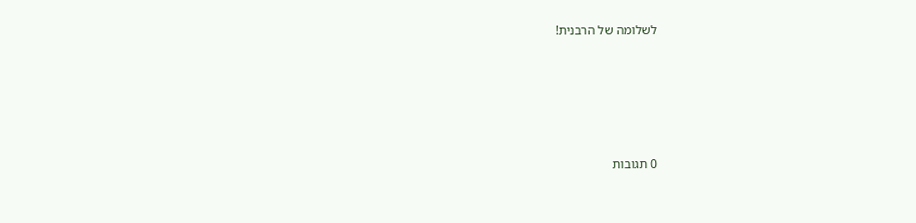לשלומה של הרבנית!







0 תגובות